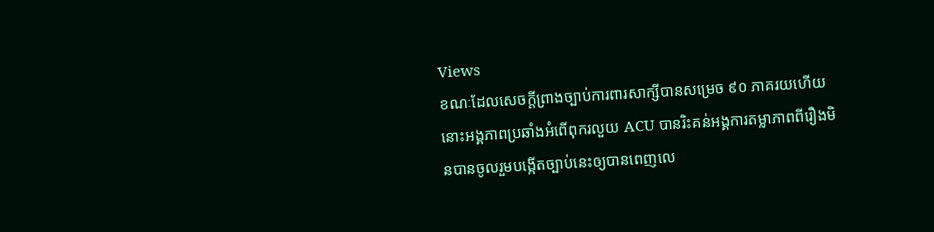Views
ខណៈដែលសេចក្តីព្រាងច្បាប់ការពារសាក្សីបានសម្រេច ៩០ ភាគរយហើយនោះអង្គភាពប្រឆាំងអំពើពុករលួយ ACU បានរិះគន់អង្គការតម្លាភាពពីរឿងមិនបានចូលរួមបង្កើតច្បាប់នេះឲ្យបានពេញលេ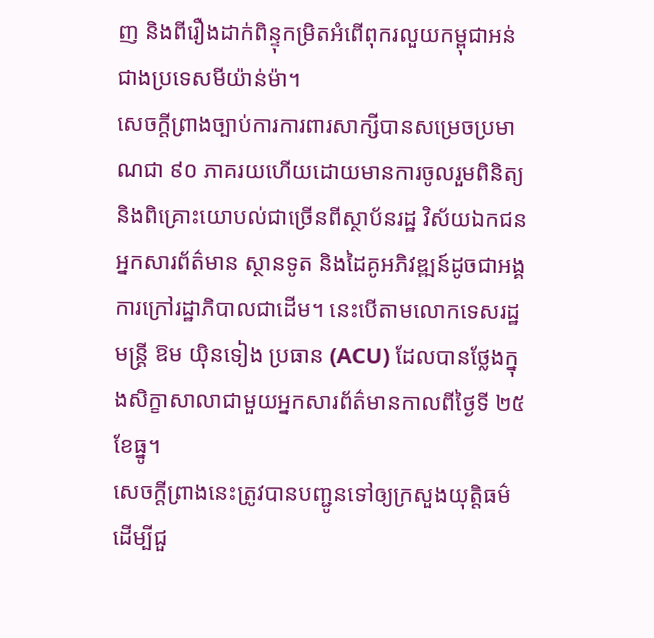ញ និងពីរឿងដាក់ពិន្ទុកម្រិតអំពើពុករលួយកម្ពុជាអន់ជាងប្រទេសមីយ៉ាន់ម៉ា។
សេចក្តីព្រាងច្បាប់ការការពារសាក្សីបានសម្រេចប្រមាណជា ៩០ ភាគរយហើយដោយមានការចូលរួមពិនិត្យ និងពិគ្រោះយោបល់ជាច្រើនពីស្ថាប័នរដ្ឋ វិស័យឯកជនអ្នកសារព័ត៌មាន ស្ថានទូត និងដៃគូអភិវឌ្ឍន៍ដូចជាអង្គការក្រៅរដ្ឋាភិបាលជាដើម។ នេះបើតាមលោកទេសរដ្ឋមន្ត្រី ឱម យ៉ិនទៀង ប្រធាន (ACU) ដែលបានថ្លែងក្នុងសិក្ខាសាលាជាមួយអ្នកសារព័ត៌មានកាលពីថ្ងៃទី ២៥ ខែធ្នូ។
សេចក្តីព្រាងនេះត្រូវបានបញ្ជូនទៅឲ្យក្រសួងយុត្តិធម៌ដើម្បីជួ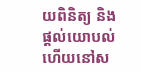យពិនិត្យ និងផ្តល់យោបល់ហើយនៅស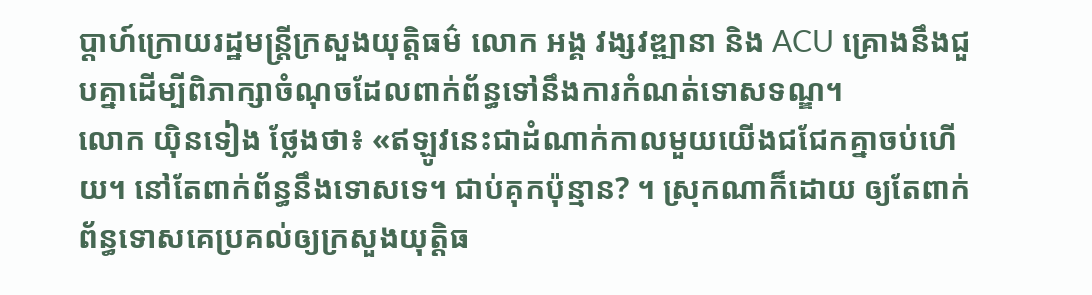ប្តាហ៍ក្រោយរដ្ឋមន្ត្រីក្រសួងយុត្តិធម៌ លោក អង្គ វង្សវឌ្ឍានា និង ACU គ្រោងនឹងជួបគ្នាដើម្បីពិភាក្សាចំណុចដែលពាក់ព័ន្ធទៅនឹងការកំណត់ទោសទណ្ឌ។
លោក យ៉ិនទៀង ថ្លែងថា៖ «ឥឡូវនេះជាដំណាក់កាលមួយយើងជជែកគ្នាចប់ហើយ។ នៅតែពាក់ព័ន្ធនឹងទោសទេ។ ជាប់គុកប៉ុន្មាន? ។ ស្រុកណាក៏ដោយ ឲ្យតែពាក់ព័ន្ធទោសគេប្រគល់ឲ្យក្រសួងយុត្តិធ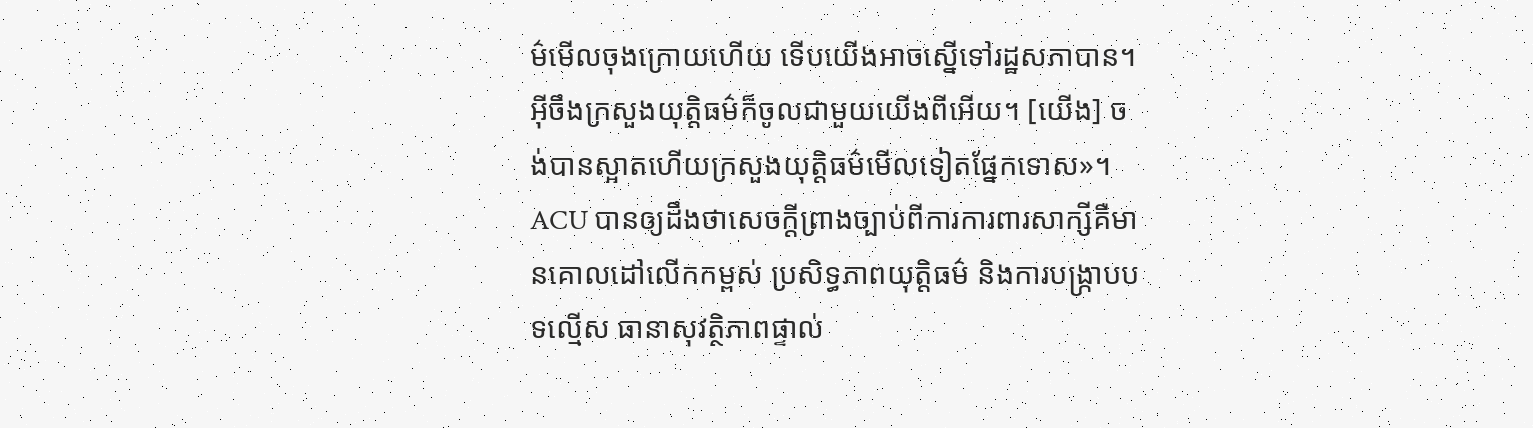ម៌មើលចុងក្រោយហើយ ទើបយើងអាចស្នើទៅរដ្ឋសភាបាន។ អ៊ីចឹងក្រសួងយុត្តិធម៌ក៏ចូលជាមួយយើងពីអើយ។ [យើង] ចង់បានស្អាតហើយក្រសួងយុត្តិធម៌មើលទៀតផ្នែកទោស»។
ACU បានឲ្យដឹងថាសេចក្តីព្រាងច្បាប់ពីការការពារសាក្សីគឺមានគោលដៅលើកកម្ពស់ ប្រសិទ្ធភាពយុត្តិធម៌ និងការបង្ក្រាបបទល្មើស ធានាសុវត្ថិភាពផ្ទាល់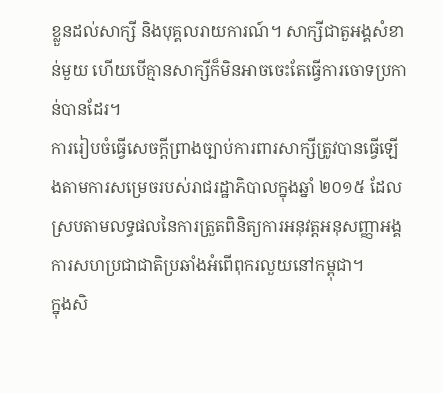ខ្លួនដល់សាក្សី និងបុគ្គលរាយការណ៍។ សាក្សីជាតួអង្គសំខាន់មួយ ហើយបើគ្មានសាក្សីក៏មិនអាចចេះតែធ្វើការចោទប្រកាន់បានដែរ។
ការរៀបចំធ្វើសេចក្តីព្រាងច្បាប់ការពារសាក្សីត្រូវបានធ្វើឡើងតាមការសម្រេចរបស់រាជរដ្ឋាភិបាលក្នុងឆ្នាំ ២០១៥ ដែលស្របតាមលទ្ធផលនៃការត្រួតពិនិត្យការអនុវត្តអនុសញ្ញាអង្គការសហប្រជាជាតិប្រឆាំងអំពើពុករលួយនៅកម្ពុជា។
ក្នុងសិ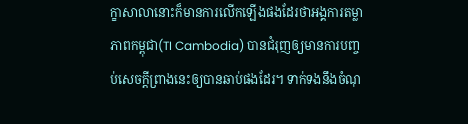ក្ខាសាលានោះក៏មានការលើកឡើងផងដែរថាអង្គការតម្លាភាពកម្ពុជា(TI Cambodia) បានជំរុញឲ្យមានការបញ្ចប់សេចក្តីព្រាងនេះឲ្យបានឆាប់ផងដែរ។ ទាក់ទងនឹងចំណុ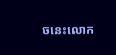ចនេះលោក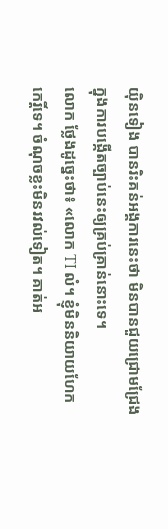យ៉ិនទៀង បានរិះគន់អង្គការនេះថា មិនបានជួយជ្រោមជ្រែងក្នុងការបង្កើតច្បាប់នេះឲ្យគ្រប់គ្រាន់នោះទេ។
លោក ថ្លែងដូច្នេះថា៖ «លោក TI លំ។ ខ្ញុំមិននិយាយហែកកេរ្តិ៍ទេ។ ចំណុចខ្លះមិនរវល់ទៀត។ គាត់អ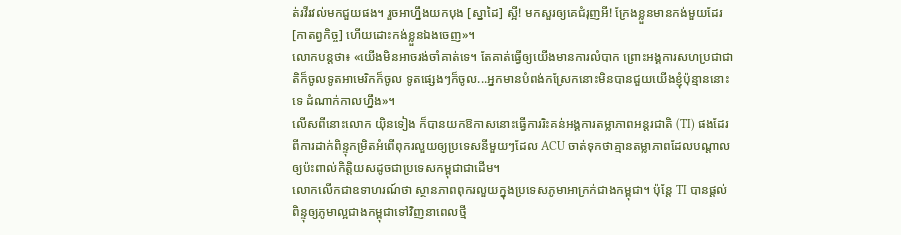ត់រវីរវល់មកជួយផង។ រួចអាហ្នឹងយកបុង [ស្នាដៃ] ស្អី! មកសួរឲ្យគេជំរុញអី! ក្រែងខ្លួនមានកង់មួយដែរ [កាតព្វកិច្ច] ហើយដោះកង់ខ្លួនឯងចេញ»។
លោកបន្តថា៖ «យើងមិនអាចរង់ចាំគាត់ទេ។ តែគាត់ធ្វើឲ្យយើងមានការលំបាក ព្រោះអង្គការសហប្រជាជាតិក៏ចូលទូតអាមេរិកក៏ចូល ទូតផ្សេងៗក៏ចូល...អ្នកមានបំពង់កស្រែកនោះមិនបានជួយយើងខ្ញុំប៉ុន្មាននោះទេ ដំណាក់កាលហ្នឹង»។
លើសពីនោះលោក យ៉ិនទៀង ក៏បានយកឱកាសនោះធ្វើការរិះគន់អង្គការតម្លាភាពអន្តរជាតិ (TI) ផងដែរពីការដាក់ពិន្ទុកម្រិតអំពើពុករលួយឲ្យប្រទេសនីមួយៗដែល ACU ចាត់ទុកថាគ្មានតម្លាភាពដែលបណ្តាលឲ្យប៉ះពាល់កិត្តិយសដូចជាប្រទេសកម្ពុជាជាដើម។
លោកលើកជាឧទាហរណ៍ថា ស្ថានភាពពុករលួយក្នុងប្រទេសភូមាអាក្រក់ជាងកម្ពុជា។ ប៉ុន្តែ TI បានផ្តល់ពិន្ទុឲ្យភូមាល្អជាងកម្ពុជាទៅវិញនាពេលថ្មី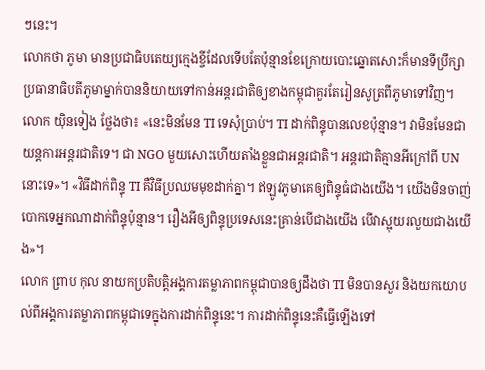ៗនេះ។
លោកថា ភូមា មានប្រជាធិបតេយ្យក្មេងខ្ចីដែលទើបតែប៉ុន្មានខែក្រោយបោះឆ្នោតសោះក៏មានទីប្រឹក្សាប្រធានាធិបតីភូមាម្នាក់បាននិយាយទៅកាន់អន្តរជាតិឲ្យខាងកម្ពុជាគួរតែរៀនសូត្រពីភូមាទៅវិញ។
លោក យ៉ិនទៀង ថ្លែងថា៖ «នេះមិនមែន TI ទេសុំប្រាប់។ TI ដាក់ពិន្ទុបានលេខប៉ុន្មាន។ វាមិនមែនជាយន្តការអន្តរជាតិទេ។ ជា NGO មួយសោះហើយតាំងខ្លួនជាអន្តរជាតិ។ អន្តរជាតិគ្មានអីក្រៅពី UN នោះទេ»។ «វិធីដាក់ពិន្ទុ TI គឺវិធីប្រឈមមុខដាក់គ្នា។ ឥឡូវភូមាគេឲ្យពិន្ទុធំជាងយើង។ យើងមិនចាញ់បោកទេអ្នកណាដាក់ពិន្ទុប៉ុន្មាន។ រឿងអីឲ្យពិន្ទុប្រទេសនេះគ្រាន់បើជាងយើង បើវាស្អុយរលួយជាងយើង»។
លោក ព្រាប កុល នាយកប្រតិបត្តិអង្គការតម្លាភាពកម្ពុជាបានឲ្យដឹងថា TI មិនបានសួរ និងយកយោបល់ពីអង្គការតម្លាភាពកម្ពុជាទេក្នុងការដាក់ពិន្ទុនេះ។ ការដាក់ពិន្ទុនេះគឺធ្វើឡើងទៅ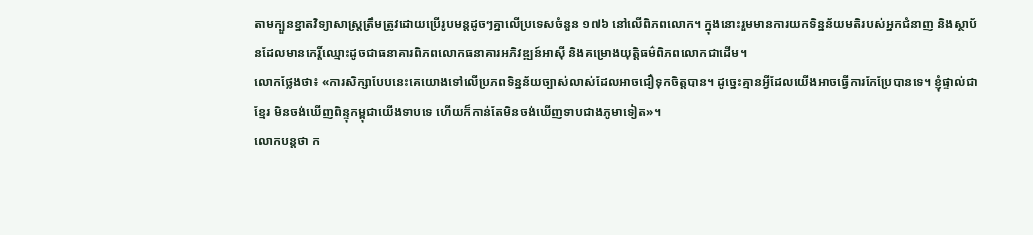តាមក្បួនខ្នាតវិទ្យាសាស្ត្រត្រឹមត្រូវដោយប្រើរូបមន្តដូចៗគ្នាលើប្រទេសចំនួន ១៧៦ នៅលើពិភពលោក។ ក្នុងនោះរួមមានការយកទិន្នន័យមតិរបស់អ្នកជំនាញ និងស្ថាប័នដែលមានកេរ្តិ៍ឈ្មោះដូចជាធនាគារពិភពលោកធនាគារអភិវឌ្ឍន៍អាស៊ី និងគម្រោងយុត្តិធម៌ពិភពលោកជាដើម។
លោកថ្លែងថា៖ «ការសិក្សាបែបនេះគេយោងទៅលើប្រភពទិន្នន័យច្បាស់លាស់ដែលអាចជឿទុកចិត្តបាន។ ដូច្នេះគ្មានអ្វីដែលយើងអាចធ្វើការកែប្រែបានទេ។ ខ្ញុំផ្ទាល់ជាខ្មែរ មិនចង់ឃើញពិន្ទុកម្ពុជាយើងទាបទេ ហើយក៏កាន់តែមិនចង់ឃើញទាបជាងភូមាទៀត»។
លោកបន្តថា ក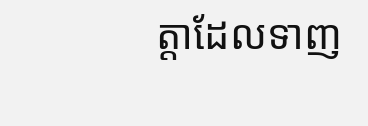ត្តាដែលទាញ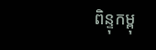ពិន្ទុកម្ពុ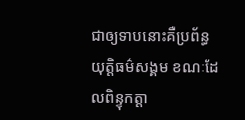ជាឲ្យទាបនោះគឺប្រព័ន្ធយុត្តិធម៌សង្គម ខណៈដែលពិន្ទុកត្តា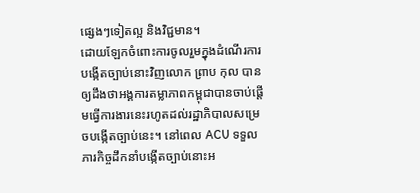ផ្សេងៗទៀតល្អ និងវិជ្ជមាន។
ដោយឡែកចំពោះការចូលរួមក្នុងដំណើរការបង្កើតច្បាប់នោះវិញលោក ព្រាប កុល បានឲ្យដឹងថាអង្គការតម្លាភាពកម្ពុជាបានចាប់ផ្តើមធ្វើការងារនេះរហូតដល់រដ្ឋាភិបាលសម្រេចបង្កើតច្បាប់នេះ។ នៅពេល ACU ទទួលភារកិច្ចដឹកនាំបង្កើតច្បាប់នោះអ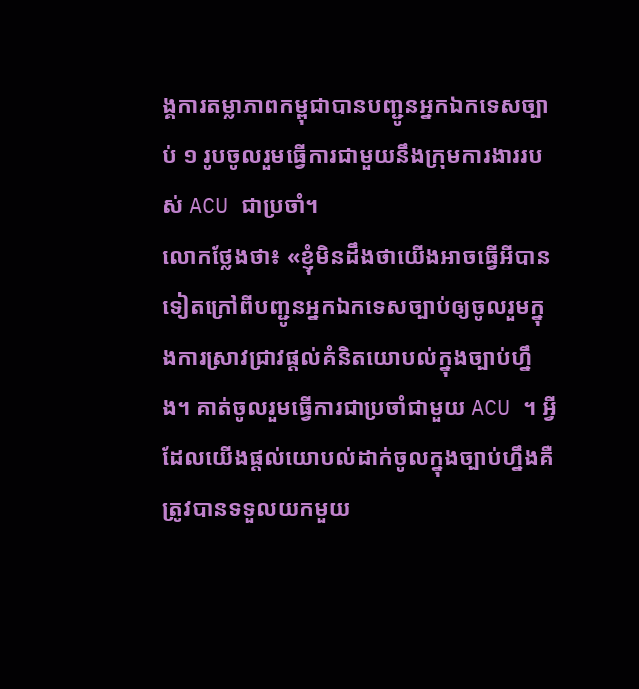ង្គការតម្លាភាពកម្ពុជាបានបញ្ជូនអ្នកឯកទេសច្បាប់ ១ រូបចូលរួមធ្វើការជាមួយនឹងក្រុមការងាររបស់ ACU ជាប្រចាំ។
លោកថ្លែងថា៖ «ខ្ញុំមិនដឹងថាយើងអាចធ្វើអីបានទៀតក្រៅពីបញ្ជូនអ្នកឯកទេសច្បាប់ឲ្យចូលរួមក្នុងការស្រាវជ្រាវផ្តល់គំនិតយោបល់ក្នុងច្បាប់ហ្នឹង។ គាត់ចូលរួមធ្វើការជាប្រចាំជាមួយ ACU ។ អ្វីដែលយើងផ្តល់យោបល់ដាក់ចូលក្នុងច្បាប់ហ្នឹងគឺត្រូវបានទទួលយកមួយ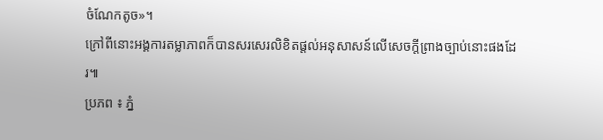ចំណែកតូច»។
ក្រៅពីនោះអង្គការតម្លាភាពក៏បានសរសេរលិខិតផ្តល់អនុសាសន៍លើសេចក្តីព្រាងច្បាប់នោះផងដែរ៕
ប្រភព ៖ ភ្នំ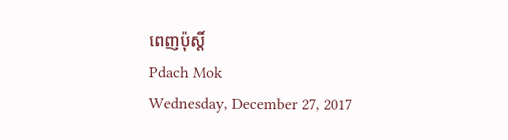ពេញប៉ុស្តិ៍
Pdach Mok
Wednesday, December 27, 2017